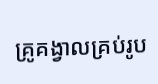គ្រូគង្វាលគ្រប់រូប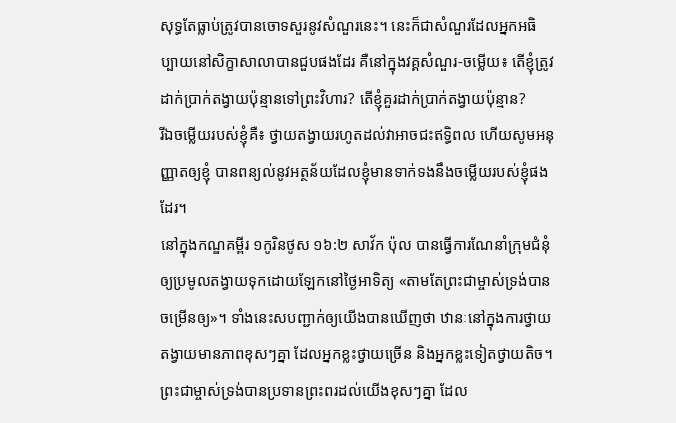សុទ្ធតែធ្លាប់ត្រូវបានចោទសួរនូវសំណួរនេះ។ នេះក៏ជាសំណួរដែលអ្នកអធិប្បាយនៅសិក្ខាសាលាបានជួបផងដែរ គឺនៅក្នុងវគ្គសំណួរ-ចម្លើយ៖ តើខ្ញុំត្រូវដាក់ប្រាក់តង្វាយប៉ុន្មានទៅព្រះវិហារ? តើខ្ញុំគួរដាក់ប្រាក់តង្វាយប៉ុន្មាន?
រីឯចម្លើយរបស់ខ្ញុំគឺ៖ ថ្វាយតង្វាយរហូតដល់វាអាចជះឥទ្ធិពល ហើយសូមអនុញ្ញាតឲ្យខ្ញុំ បានពន្យល់នូវអត្ថន័យដែលខ្ញុំមានទាក់ទងនឹងចម្លើយរបស់ខ្ញុំផងដែរ។
នៅក្នុងកណ្ឌគម្ពីរ ១កូរិនថូស ១៦:២ សាវ័ក ប៉ុល បានធ្វើការណែនាំក្រុមជំនុំឲ្យប្រមូលតង្វាយទុកដោយឡែកនៅថ្ងៃអាទិត្យ «តាមតែព្រះជាម្ចាស់ទ្រង់បានចម្រើនឲ្យ»។ ទាំងនេះសបញ្ជាក់ឲ្យយើងបានឃើញថា ឋានៈនៅក្នុងការថ្វាយតង្វាយមានភាពខុសៗគ្នា ដែលអ្នកខ្លះថ្វាយច្រើន និងអ្នកខ្លះទៀតថ្វាយតិច។ ព្រះជាម្ចាស់ទ្រង់បានប្រទានព្រះពរដល់យើងខុសៗគ្នា ដែល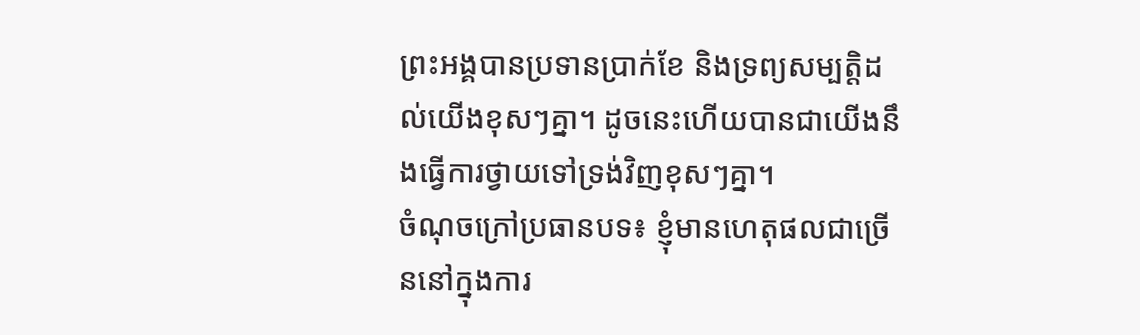ព្រះអង្គបានប្រទានប្រាក់ខែ និងទ្រព្យសម្បត្តិដល់យើងខុសៗគ្នា។ ដូចនេះហើយបានជាយើងនឹងធ្វើការថ្វាយទៅទ្រង់វិញខុសៗគ្នា។
ចំណុចក្រៅប្រធានបទ៖ ខ្ញុំមានហេតុផលជាច្រើននៅក្នុងការ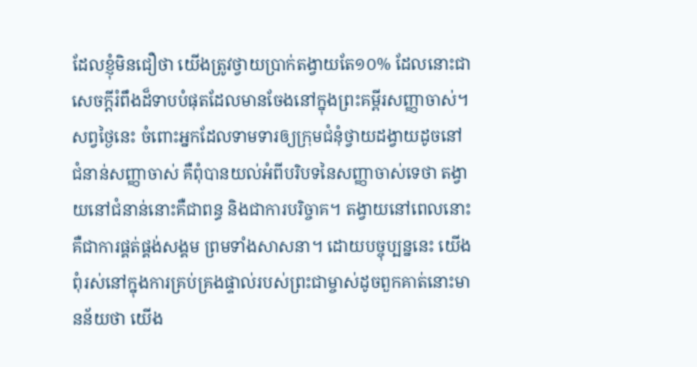ដែលខ្ញុំមិនជឿថា យើងត្រូវថ្វាយប្រាក់តង្វាយតែ១០% ដែលនោះជាសេចក្តីរំពឹងដ៏ទាបបំផុតដែលមានចែងនៅក្នុងព្រះគម្ពីរសញ្ញាចាស់។ សព្វថ្ងៃនេះ ចំពោះអ្នកដែលទាមទារឲ្យក្រុមជំនុំថ្វាយដង្វាយដូចនៅជំនាន់សញ្ញាចាស់ គឺពុំបានយល់អំពីបរិបទនៃសញ្ញាចាស់ទេថា តង្វាយនៅជំនាន់នោះគឺជាពន្ធ និងជាការបរិច្ចាគ។ តង្វាយនៅពេលនោះគឺជាការផ្គត់ផ្គង់សង្គម ព្រមទាំងសាសនា។ ដោយបច្ចុប្បន្ននេះ យើងពុំរស់នៅក្នុងការគ្រប់គ្រងផ្ទាល់របស់ព្រះជាម្ចាស់ដូចពួកគាត់នោះមានន័យថា យើង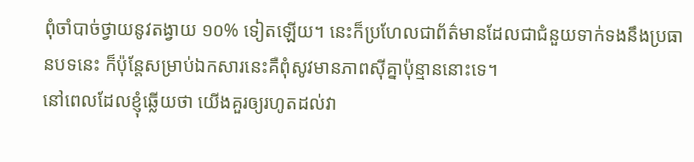ពុំចាំបាច់ថ្វាយនូវតង្វាយ ១០% ទៀតឡើយ។ នេះក៏ប្រហែលជាព័ត៌មានដែលជាជំនួយទាក់ទងនឹងប្រធានបទនេះ ក៏ប៉ុន្តែសម្រាប់ឯកសារនេះគឺពុំសូវមានភាពស៊ីគ្នាប៉ុន្មាននោះទេ។
នៅពេលដែលខ្ញុំឆ្លើយថា យើងគួរឲ្យរហូតដល់វា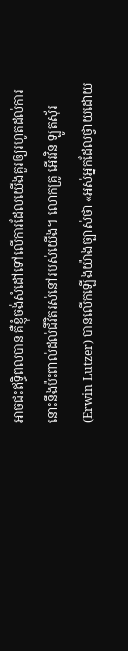អាចជះឥទ្ធិពលបាន គឺខ្ញុំចង់សំដៅទៅលើការដែលយើងគួរឲ្យរហូតដល់ការនោះនឹងប៉ះពាល់ដល់ជីវិតរស់នៅរបស់យើង។ លោកគ្រូ អើរវិន ឡូតស៊័រ (Erwin Lutzer) បានលើកឡើងយ៉ាងច្បាស់ថា «អស់អ្នកដែលថ្វាយដោយ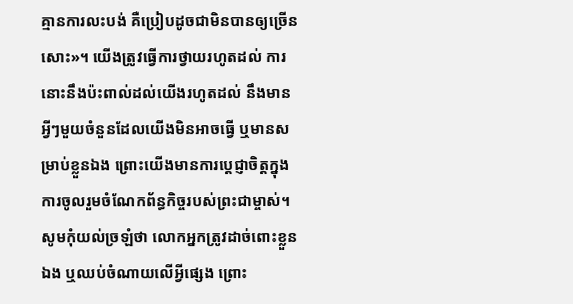គ្មានការលះបង់ គឺប្រៀបដូចជាមិនបានឲ្យច្រើនសោះ»។ យើងត្រូវធ្វើការថ្វាយរហូតដល់ ការនោះនឹងប៉ះពាល់ដល់យើងរហូតដល់ នឹងមានអ្វីៗមួយចំនួនដែលយើងមិនអាចធ្វើ ឬមានសម្រាប់ខ្លួនឯង ព្រោះយើងមានការប្ដេជ្ញាចិត្តក្នុងការចូលរួមចំណែកព័ន្ធកិច្ចរបស់ព្រះជាម្ចាស់។ សូមកុំយល់ច្រឡំថា លោកអ្នកត្រូវដាច់ពោះខ្លួនឯង ឬឈប់ចំណាយលើអ្វីផ្សេង ព្រោះ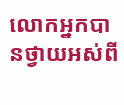លោកអ្នកបានថ្វាយអស់ពី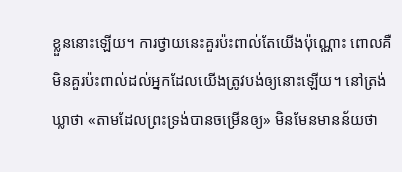ខ្លួននោះឡើយ។ ការថ្វាយនេះគួរប៉ះពាល់តែយើងប៉ុណ្ណោះ ពោលគឺមិនគួរប៉ះពាល់ដល់អ្នកដែលយើងត្រូវបង់ឲ្យនោះឡើយ។ នៅត្រង់ឃ្លាថា «តាមដែលព្រះទ្រង់បានចម្រើនឲ្យ» មិនមែនមានន័យថា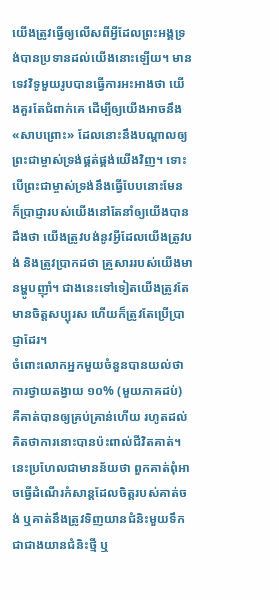យើងត្រូវធ្វើឲ្យលើសពីអ្វីដែលព្រះអង្គទ្រង់បានប្រទានដល់យើងនោះឡើយ។ មានទេវវិទូមួយរូបបានធ្វើការអះអាងថា យើងគួរតែជំពាក់គេ ដើម្បីឲ្យយើងអាចនឹង «សាបព្រោះ» ដែលនោះនឹងបណ្តាលឲ្យព្រះជាម្ចាស់ទ្រង់ផ្គត់ផ្គង់យើងវិញ។ ទោះបើព្រះជាម្ចាស់ទ្រង់នឹងធ្វើបែបនោះមែន ក៏ប្រាជ្ញារបស់យើងនៅតែនាំឲ្យយើងបានដឹងថា យើងត្រូវបង់នូវអ្វីដែលយើងត្រូវបង់ និងត្រូវប្រាកដថា គ្រួសាររបស់យើងមានម្ហូបញ៉ាំ។ ជាងនេះទៅទៀតយើងត្រូវតែមានចិត្តសប្បុរស ហើយក៏ត្រូវតែប្រើប្រាជ្ញាដែរ។
ចំពោះលោកអ្នកមួយចំនួនបានយល់ថា ការថ្វាយតង្វាយ ១០% (មួយភាគដប់) គឺគាត់បានឲ្យគ្រប់គ្រាន់ហើយ រហូតដល់គិតថាការនោះបានប៉ះពាល់ជីវិតគាត់។ នេះប្រហែលជាមានន័យថា ពួកគាត់ពុំអាចធ្វើដំណើរកំសាន្តដែលចិត្តរបស់គាត់ចង់ ឬគាត់នឹងត្រូវទិញយានជំនិះមួយទឹក ជាជាងយានជំនិះថ្មី ឬ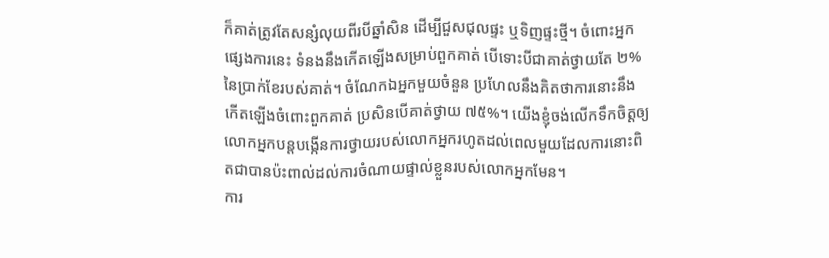ក៏គាត់ត្រូវតែសន្សំលុយពីរបីឆ្នាំសិន ដើម្បីជួសជុលផ្ទះ ឬទិញផ្ទះថ្មី។ ចំពោះអ្នកផ្សេងការនេះ ទំនងនឹងកើតឡើងសម្រាប់ពួកគាត់ បើទោះបីជាគាត់ថ្វាយតែ ២% នៃប្រាក់ខែរបស់គាត់។ ចំណែកឯអ្នកមួយចំនួន ប្រហែលនឹងគិតថាការនោះនឹងកើតឡើងចំពោះពួកគាត់ ប្រសិនបើគាត់ថ្វាយ ៧៥%។ យើងខ្ញុំចង់លើកទឹកចិត្តឲ្យលោកអ្នកបន្តបង្កើនការថ្វាយរបស់លោកអ្នករហូតដល់ពេលមួយដែលការនោះពិតជាបានប៉ះពាល់ដល់ការចំណាយផ្ទាល់ខ្លួនរបស់លោកអ្នកមែន។
ការ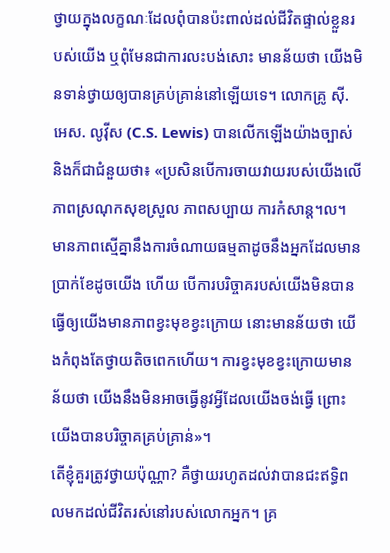ថ្វាយក្នុងលក្ខណៈដែលពុំបានប៉ះពាល់ដល់ជីវិតផ្ទាល់ខ្លួនរបស់យើង ឬពុំមែនជាការលះបង់សោះ មានន័យថា យើងមិនទាន់ថ្វាយឲ្យបានគ្រប់គ្រាន់នៅឡើយទេ។ លោកគ្រូ ស៊ី. អេស. លូវ៉ីស (C.S. Lewis) បានលើកឡើងយ៉ាងច្បាស់ និងក៏ជាជំនួយថា៖ «ប្រសិនបើការចាយវាយរបស់យើងលើភាពស្រណុកសុខស្រួល ភាពសប្បាយ ការកំសាន្ត។ល។ មានភាពស្មើគ្នានឹងការចំណាយធម្មតាដូចនឹងអ្នកដែលមានប្រាក់ខែដូចយើង ហើយ បើការបរិច្ចាគរបស់យើងមិនបានធ្វើឲ្យយើងមានភាពខ្វះមុខខ្វះក្រោយ នោះមានន័យថា យើងកំពុងតែថ្វាយតិចពេកហើយ។ ការខ្វះមុខខ្វះក្រោយមានន័យថា យើងនឹងមិនអាចធ្វើនូវអ្វីដែលយើងចង់ធ្វើ ព្រោះយើងបានបរិច្ចាគគ្រប់គ្រាន់»។
តើខ្ញុំគួរត្រូវថ្វាយប៉ុណ្ណា? គឺថ្វាយរហូតដល់វាបានជះឥទ្ធិពលមកដល់ជីវិតរស់នៅរបស់លោកអ្នក។ គ្រ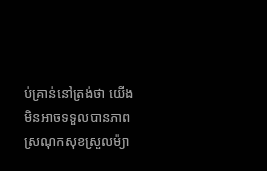ប់គ្រាន់នៅត្រង់ថា យើងមិនអាចទទួលបានភាពស្រណុកសុខស្រួលម៉្យា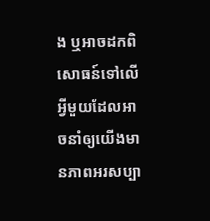ង ឬអាចដកពិសោធន៍ទៅលើអ្វីមួយដែលអាចនាំឲ្យយើងមានភាពអរសប្បា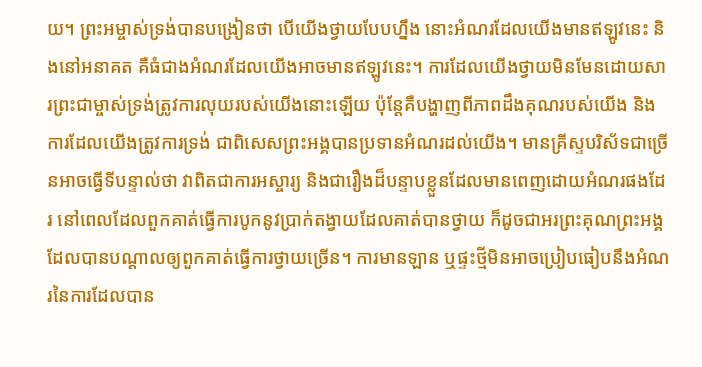យ។ ព្រះអម្ចាស់ទ្រង់បានបង្រៀនថា បើយើងថ្វាយបែបហ្នឹង នោះអំណរដែលយើងមានឥឡូវនេះ និងនៅអនាគត គឺធំជាងអំណរដែលយើងអាចមានឥឡូវនេះ។ ការដែលយើងថ្វាយមិនមែនដោយសារព្រះជាម្ចាស់ទ្រង់ត្រូវការលុយរបស់យើងនោះឡើយ ប៉ុន្តែគឺបង្ហាញពីភាពដឹងគុណរបស់យើង និងការដែលយើងត្រូវការទ្រង់ ជាពិសេសព្រះអង្គបានប្រទានអំណរដល់យើង។ មានគ្រីស្ទបរិស័ទជាច្រើនអាចធ្វើទីបន្ទាល់ថា វាពិតជាការអស្ចារ្យ និងជារឿងដ៏បន្ទាបខ្លួនដែលមានពេញដោយអំណរផងដែរ នៅពេលដែលពួកគាត់ធ្វើការបូកនូវប្រាក់តង្វាយដែលគាត់បានថ្វាយ ក៏ដូចជាអរព្រះគុណព្រះអង្គ ដែលបានបណ្តាលឲ្យពួកគាត់ធ្វើការថ្វាយច្រើន។ ការមានឡាន ឬផ្ទះថ្មីមិនអាចប្រៀបធៀបនឹងអំណរនៃការដែលបាន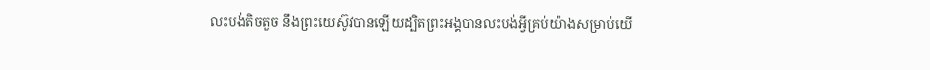លះបង់តិចតួច នឹងព្រះយេស៊ូវបានឡើយដ្បិតព្រះអង្គបានលះបង់អ្វីគ្រប់យ៉ាងសម្រាប់យើ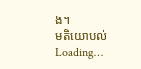ង។
មតិយោបល់
Loading…